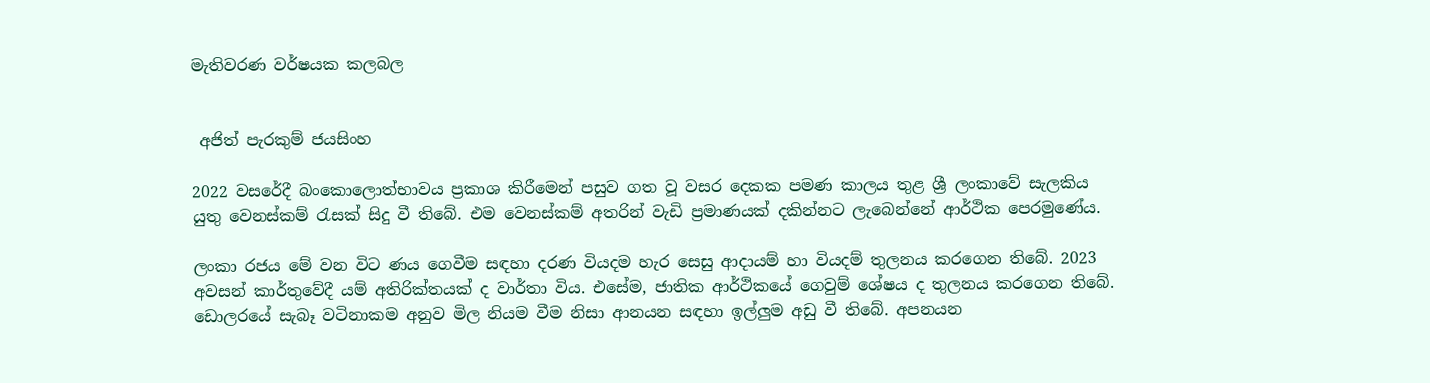මැතිවරණ වර්ෂයක කලබල


 අජිත් පැරකුම් ජයසිංහ

2022 වසරේදී බංකොලොත්භාවය ප්‍රකාශ කිරීමෙන් පසුව ගත වූ වසර දෙකක පමණ කාලය තුළ ශ්‍රී ලංකාවේ සැලකිය යුතු වෙනස්කම් රැසක් සිදු වී තිබේ. එම වෙනස්කම් අතරින් වැඩි ප්‍රමාණයක් දකින්නට ලැබෙන්නේ ආර්ථික පෙරමුණේය.

ලංකා රජය මේ වන විට ණය ගෙවීම සඳහා දරණ වියදම හැර සෙසු ආදායම් හා වියදම් තුලනය කරගෙන තිබේ. 2023 අවසන් කාර්තුවේදී යම් අතිරික්තයක් ද වාර්තා විය. එසේම, ජාතික ආර්ථිකයේ ගෙවුම් ශේෂය ද තුලනය කරගෙන තිබේ. ඩොලරයේ සැබෑ වටිනාකම අනුව මිල නියම වීම නිසා ආනයන සඳහා ඉල්ලුම අඩු වී තිබේ. අපනයන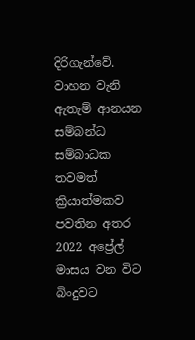දිරිගැන්වේ. වාහන වැනි ඇතැම් ආනයන සම්බන්ධ සම්බාධක තවමත් ක්‍රියාත්මකව පවතින අතර 2022 අප්‍රේල් මාසය වන විට බිංදුවට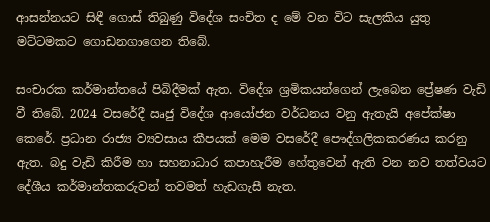ආසන්නයට සිඳී ගොස් තිබුණු විදේශ සංචිත ද මේ වන විට සැලකිය යුතු මට්ටමකට ගොඩනගාගෙන තිබේ.

සංචාරක කර්මාන්තයේ පිබිදීමක් ඇත. විදේශ ශ්‍රමිකයන්ගෙන් ලැබෙන ප්‍රේෂණ වැඩි වී තිබේ. 2024 වසරේදී ඍජු විදේශ ආයෝජන වර්ධනය වනු ඇතැයි අපේක්ෂා කෙරේ. ප්‍රධාන රාජ්‍ය ව්‍යවසාය කීපයක් මෙම වසරේදී පෞද්ගලිකකරණය කරනු ඇත. බදු වැඩි කිරීම හා සහනාධාර කපාහැරීම හේතුවෙන් ඇති වන නව තත්වයට දේශීය කර්මාන්තකරුවන් තවමත් හැඩගැසී නැත.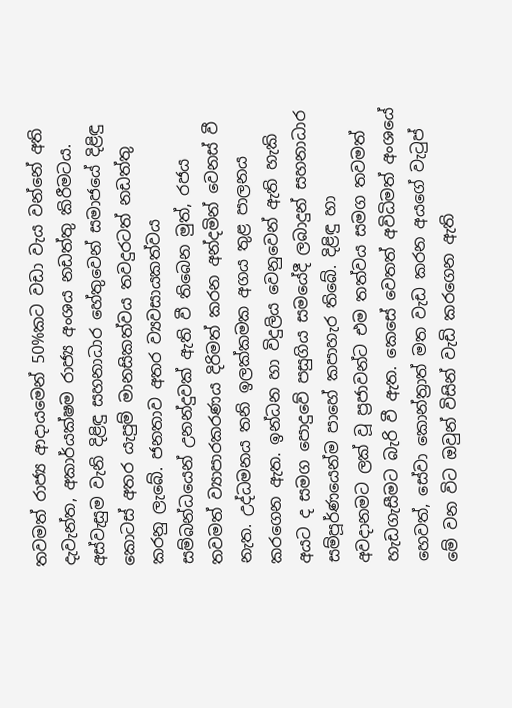තවමත් රාජ්‍ය ආදායමෙන් 50%කට වඩා වැය වන්නේ අති දැවැන්ත, අකාර්යක්ෂම රාජ්‍ය අංශය නඩත්තු කිරීමටය. අස්වැසුම වැනි දිළිඳු සහනාධාර හේතුවෙන් සමාජයේ දිළිඳු කොටස් අතර යැපුම් මානසිකත්වය තවදුරටත් නඩත්තු කරනු ලැබේ. ජනතාව අතර ව්‍යවසායකත්වය සම්බන්ධයෙන් උනන්දුවක් ඇති වී තිබෙන මුත්, රජය තවමත් ව්‍යාපාරකරණය දිරිමත් කරන අන්දමින් වෙනස් වී නැත. උද්ධමනය තනි ඉලක්කමක අගය තුළ පාලනය කරගෙන ඇත. ඉන්ධන හා විදුලිය වෙනුවෙන් ඇති හැකි අයට ද සමග පොදුවේ පසුගිය සමයේදී ලබාදුන් සහනාධාර සම්පූර්ණයෙන්ම පාහේ කපාහැර තිබේ. දිළිඳු හා අවදානමට ලක් වූ ප්‍රජාවන්ට එම තත්වය සමග තවමත් හැඩගැසීමට බැරි වී ඇත. කෙසේ වෙතත් අවිධිමත් අංශයේ හෙවත්, සේවා කොන්ත්‍රාත් මත වැඩ කරන අයගේ වැටුප් මේ වන විට ඔවුන් විසින් වැඩි කරගෙන ඇති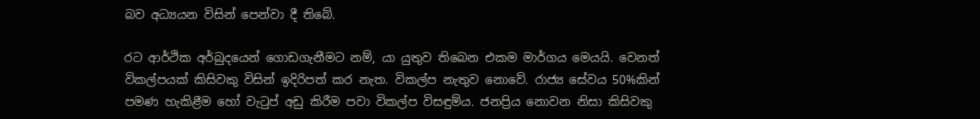බව අධ්‍යයන විසින් පෙන්වා දී තිබේ.

රට ආර්ථික අර්බුදයෙන් ගොඩගැනීමට නම්, යා යුතුව තිබෙන එකම මාර්ගය මෙයයි. වෙනත් විකල්පයක් කිසිවකු විසින් ඉදිරිපත් කර නැත. විකල්ප නැතුව නොවේ. රාජ්‍ය සේවය 50%කින් පමණ හැකිළීම හෝ වැටුප් අඩු කිරීම පවා විකල්ප විසඳුම්ය. ජනප්‍රිය නොවන නිසා කිසිවකු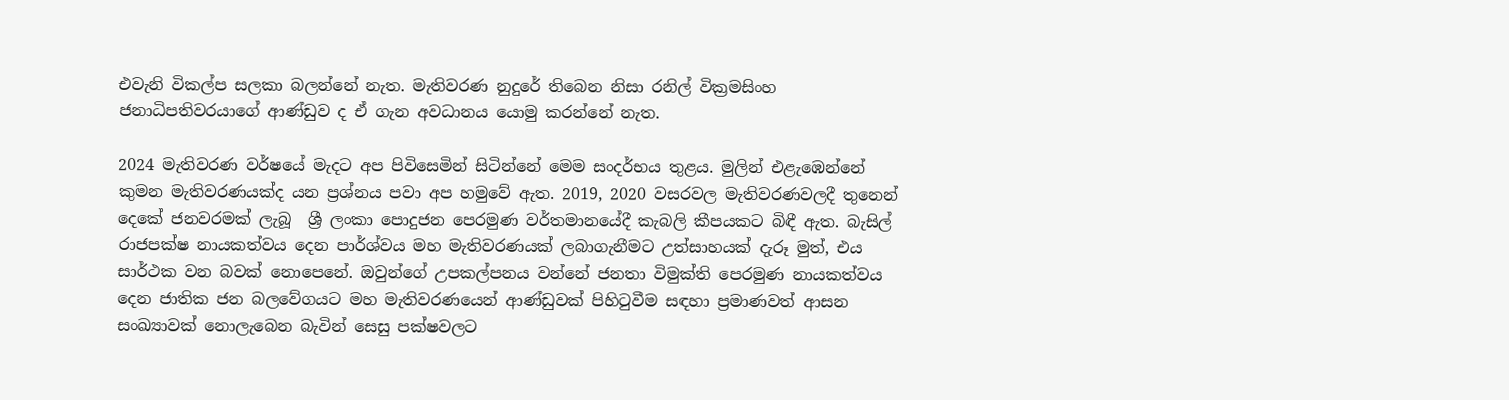එවැනි විකල්ප සලකා බලන්නේ නැත. මැතිවරණ නුදුරේ තිබෙන නිසා රනිල් වික්‍රමසිංහ ජනාධිපතිවරයාගේ ආණ්ඩුව ද ඒ ගැන අවධානය යොමු කරන්නේ නැත.

2024 මැතිවරණ වර්ෂයේ මැදට අප පිවිසෙමින් සිටින්නේ මෙම සංදර්භය තුළය. මුලින් එළැඹෙන්නේ කුමන මැතිවරණයක්ද යන ප්‍රශ්නය පවා අප හමුවේ ඇත. 2019, 2020 වසරවල මැතිවරණවලදී තුනෙන් දෙකේ ජනවරමක් ලැබූ  ශ්‍රී ලංකා පොදුජන පෙරමුණ වර්තමානයේදී කැබලි කීපයකට බිඳී ඇත. බැසිල් රාජපක්ෂ නායකත්වය දෙන පාර්ශ්වය මහ මැතිවරණයක් ලබාගැනීමට උත්සාහයක් දැරූ මුත්, එය සාර්ථක වන බවක් නොපෙනේ. ඔවුන්ගේ උපකල්පනය වන්නේ ජනතා විමුක්ති පෙරමුණ නායකත්වය දෙන ජාතික ජන බලවේගයට මහ මැතිවරණයෙන් ආණ්ඩුවක් පිහිටුවීම සඳහා ප්‍රමාණවත් ආසන සංඛ්‍යාවක් නොලැබෙන බැවින් සෙසු පක්ෂවලට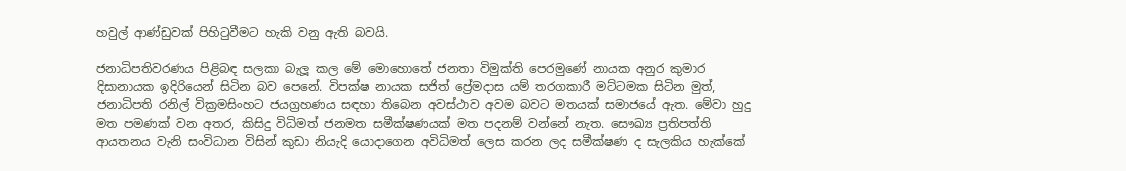හවුල් ආණ්ඩුවක් පිහිටුවීමට හැකි වනු ඇති බවයි.

ජනාධිපතිවරණය පිළිබඳ සලකා බැලූ කල මේ මොහොතේ ජනතා විමුක්ති පෙරමුණේ නායක අනුර කුමාර දිසානායක ඉදිරියෙන් සිටින බව පෙනේ. විපක්ෂ නායක සජිත් ප්‍රේමදාස යම් තරගකාරී මට්ටමක සිටින මුත්, ජනාධිපති රනිල් වික්‍රමසිංහට ජයග්‍රහණය සඳහා තිබෙන අවස්ථාව අවම බවට මතයක් සමාජයේ ඇත. මේවා හුදු මත පමණක් වන අතර, කිසිදු විධිමත් ජනමත සමීක්ෂණයක් මත පදනම් වන්නේ නැත. සෞඛ්‍ය ප්‍රතිපත්ති ආයතනය වැනි සංවිධාන විසින් කුඩා නියැදි යොදාගෙන අවිධිමත් ලෙස කරන ලද සමීක්ෂණ ද සැලකිය හැක්කේ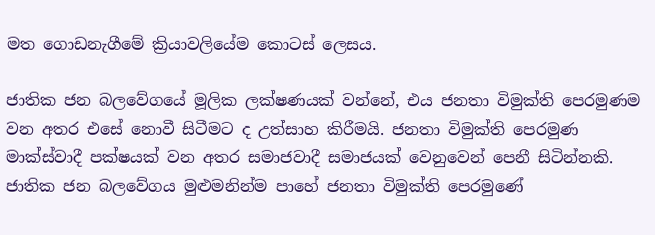මත ගොඩනැගීමේ ක්‍රියාවලියේම කොටස් ලෙසය.

ජාතික ජන බලවේගයේ මූලික ලක්ෂණයක් වන්නේ, එය ජනතා විමුක්ති පෙරමුණම වන අතර එසේ නොවී සිටීමට ද උත්සාහ කිරීමයි. ජනතා විමුක්ති පෙරමුණ මාක්ස්වාදී පක්ෂයක් වන අතර සමාජවාදී සමාජයක් වෙනුවෙන් පෙනී සිටින්නකි. ජාතික ජන බලවේගය මුළුමනින්ම පාහේ ජනතා විමුක්ති පෙරමුණේ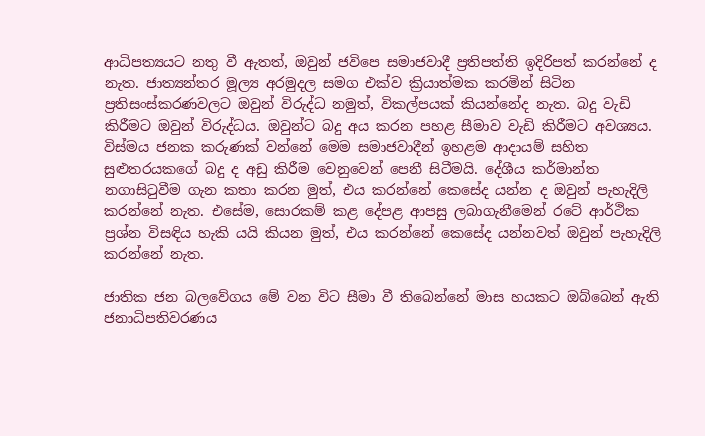ආධිපත්‍යයට නතු වී ඇතත්, ඔවුන් ජවිපෙ සමාජවාදී ප්‍රතිපත්ති ඉදිරිපත් කරන්නේ ද නැත. ජාත්‍යන්තර මූල්‍ය අරමුදල සමග එක්ව ක්‍රියාත්මක කරමින් සිටින ප්‍රතිසංස්කරණවලට ඔවුන් විරුද්ධ නමුත්, විකල්පයක් කියන්නේද නැත. බදු වැඩි කිරීමට ඔවුන් විරුද්ධය. ඔවුන්ට බදු අය කරන පහළ සීමාව වැඩි කිරීමට අවශ්‍යය. විස්මය ජනක කරුණක් වන්නේ මෙම සමාජවාදීන් ඉහළම ආදායම් සහිත සුළුතරයකගේ බදු ද අඩු කිරීම වෙනුවෙන් පෙනී සිටීමයි. දේශීය කර්මාන්ත නගාසිටුවීම ගැන කතා කරන මුත්, එය කරන්නේ කෙසේද යන්න ද ඔවුන් පැහැදිලි කරන්නේ නැත. එසේම, සොරකම් කළ දේපළ ආපසු ලබාගැනීමෙන් රටේ ආර්ථික ප්‍රශ්න විසඳිය හැකි යයි කියන මුත්, එය කරන්නේ කෙසේද යන්නවත් ඔවුන් පැහැදිලි කරන්නේ නැත.

ජාතික ජන බලවේගය මේ වන විට සීමා වී තිබෙන්නේ මාස හයකට ඔබ්බෙන් ඇති ජනාධිපතිවරණය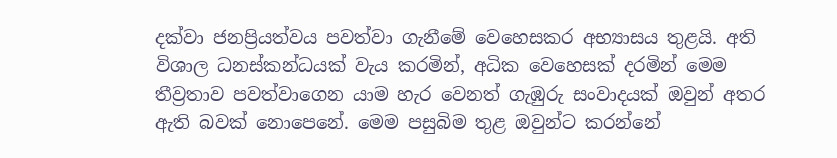දක්වා ජනප්‍රියත්වය පවත්වා ගැනීමේ වෙහෙසකර අභ්‍යාසය තුළයි. අති විශාල ධනස්කන්ධයක් වැය කරමින්, අධික වෙහෙසක් දරමින් මෙම තීව්‍රතාව පවත්වාගෙන යාම හැර වෙනත් ගැඹුරු සංවාදයක් ඔවුන් අතර ඇති බවක් නොපෙනේ. මෙම පසුබිම තුළ ඔවුන්ට කරන්නේ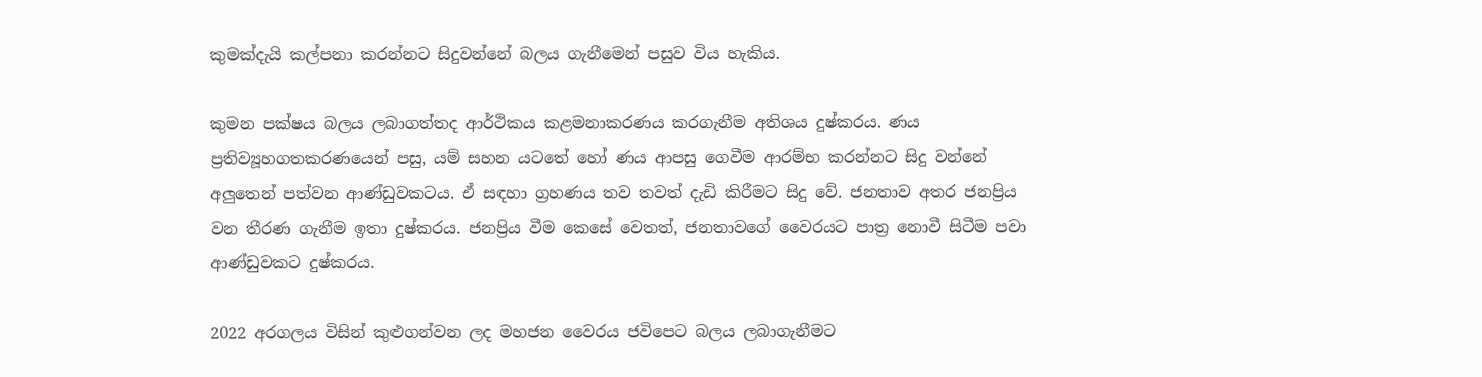කුමක්දැයි කල්පනා කරන්නට සිදුවන්නේ බලය ගැනීමෙන් පසුව විය හැකිය.

කුමන පක්ෂය බලය ලබාගත්තද ආර්ථිකය කළමනාකරණය කරගැනීම අතිශය දුෂ්කරය. ණය ප්‍රතිව්‍යූහගතකරණයෙන් පසු, යම් සහන යටතේ හෝ ණය ආපසු ගෙවීම ආරම්භ කරන්නට සිදු වන්නේ අලුතෙන් පත්වන ආණ්ඩුවකටය. ඒ සඳහා ග්‍රහණය තව තවත් දැඩි කිරීමට සිදු වේ. ජනතාව අතර ජනප්‍රිය වන තීරණ ගැනීම ඉතා දුෂ්කරය. ජනප්‍රිය වීම කෙසේ වෙතත්, ජනතාවගේ වෛරයට පාත්‍ර නොවී සිටීම පවා ආණ්ඩුවකට දුෂ්කරය.

2022 අරගලය විසින් කුළුගන්වන ලද මහජන වෛරය ජවිපෙට බලය ලබාගැනීමට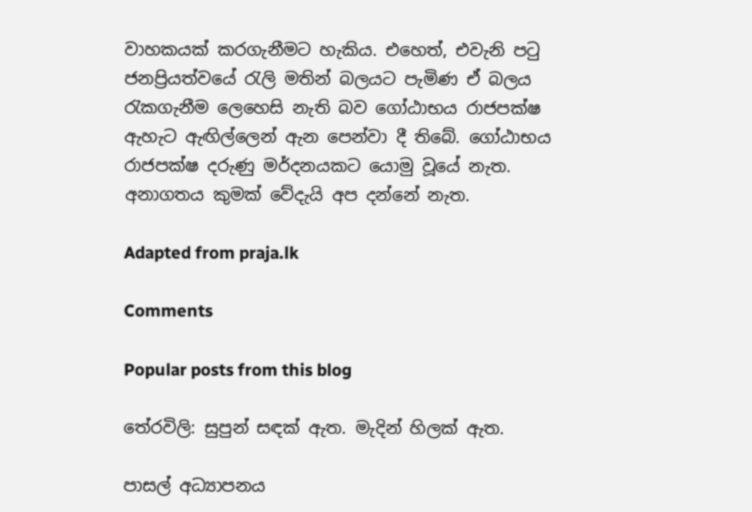වාහකයක් කරගැනීමට හැකිය. එහෙත්, එවැනි පටු ජනප්‍රියත්වයේ රැලි මතින් බලයට පැමිණ ඒ බලය රැකගැනීම ලෙහෙසි නැති බව ගෝඨාභය රාජපක්ෂ ඇහැට ඇඟිල්ලෙන් ඇන පෙන්වා දී තිබේ. ගෝඨාභය රාජපක්ෂ දරුණු මර්දනයකට යොමු වූයේ නැත. අනාගතය කුමක් වේදැයි අප දන්නේ නැත.

Adapted from praja.lk

Comments

Popular posts from this blog

තේරවිලි: සුපුන් සඳක් ඇත. මැදින් හිලක් ඇත.

පාසල් අධ්‍යාපනය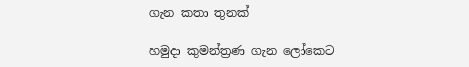ගැන කතා තුනක්

හමුදා කුමන්ත්‍රණ ගැන ලෝකෙට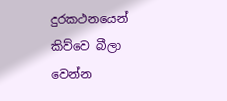දුරකථනයෙන් කිව්වෙ බීලා වෙන්න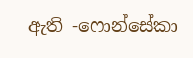ඇති -ෆොන්සේකා